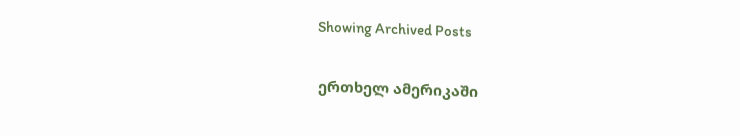Showing Archived Posts

ერთხელ ამერიკაში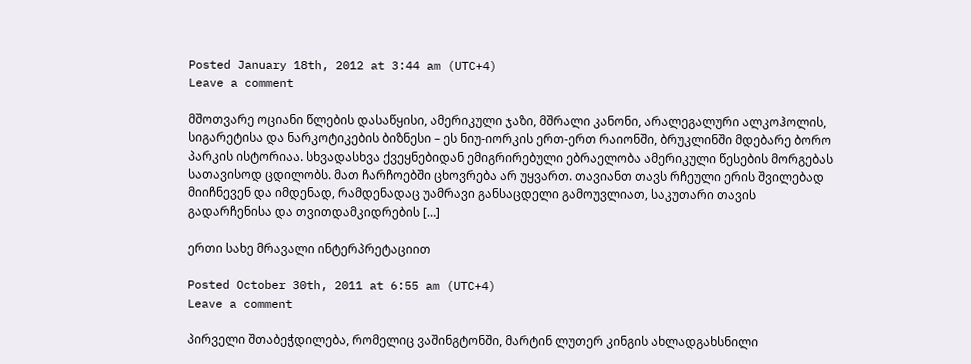Posted January 18th, 2012 at 3:44 am (UTC+4)
Leave a comment

მშოთვარე ოციანი წლების დასაწყისი, ამერიკული ჯაზი, მშრალი კანონი, არალეგალური ალკოჰოლის, სიგარეტისა და ნარკოტიკების ბიზნესი – ეს ნიუ-იორკის ერთ-ერთ რაიონში, ბრუკლინში მდებარე ბორო პარკის ისტორიაა. სხვადასხვა ქვეყნებიდან ემიგრირებული ებრაელობა ამერიკული წესების მორგებას სათავისოდ ცდილობს. მათ ჩარჩოებში ცხოვრება არ უყვართ. თავიანთ თავს რჩეული ერის შვილებად მიიჩნევენ და იმდენად, რამდენადაც უამრავი განსაცდელი გამოუვლიათ, საკუთარი თავის გადარჩენისა და თვითდამკიდრების […]

ერთი სახე მრავალი ინტერპრეტაციით

Posted October 30th, 2011 at 6:55 am (UTC+4)
Leave a comment

პირველი შთაბეჭდილება, რომელიც ვაშინგტონში, მარტინ ლუთერ კინგის ახლადგახსნილი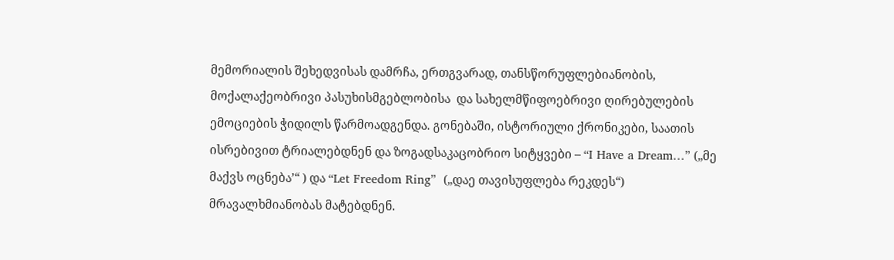მემორიალის შეხედვისას დამრჩა, ერთგვარად, თანსწორუფლებიანობის, მოქალაქეობრივი პასუხისმგებლობისა  და სახელმწიფოებრივი ღირებულების ემოციების ჭიდილს წარმოადგენდა. გონებაში, ისტორიული ქრონიკები, საათის ისრებივით ტრიალებდნენ და ზოგადსაკაცობრიო სიტყვები – “I Have a Dream…” („მე მაქვს ოცნება’“ ) და “Let Freedom Ring”  („დაე თავისუფლება რეკდეს“) მრავალხმიანობას მატებდნენ.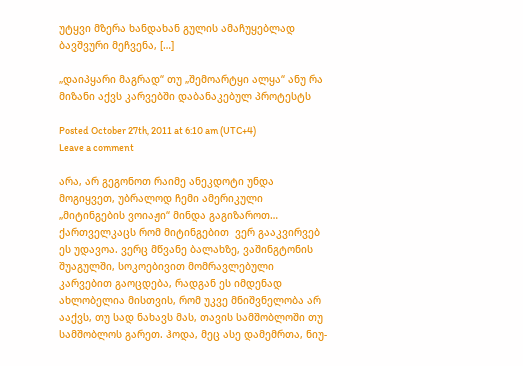უტყვი მზერა ხანდახან გულის ამაჩუყებლად ბავშვური მეჩვენა, […]

„დაიპყარი მაგრად“ თუ „შემოარტყი ალყა“ ანუ რა მიზანი აქვს კარვებში დაბანაკებულ პროტესტს

Posted October 27th, 2011 at 6:10 am (UTC+4)
Leave a comment

არა, არ გეგონოთ რაიმე ანეკდოტი უნდა მოგიყვეთ, უბრალოდ ჩემი ამერიკული „მიტინგების ვოიაჟი“ მინდა გაგიზაროთ… ქართველკაცს რომ მიტინგებით  ვერ გააკვირვებ ეს უდავოა. ვერც მწვანე ბალახზე, ვაშინგტონის შუაგულში, სოკოებივით მომრავლებული კარვებით გაოცდება, რადგან ეს იმდენად ახლობელია მისთვის, რომ უკვე მნიშვნელობა არ ააქვს, თუ სად ნახავს მას, თავის სამშობლოში თუ სამშობლოს გარეთ. ჰოდა, მეც ასე დამემრთა, ნიუ-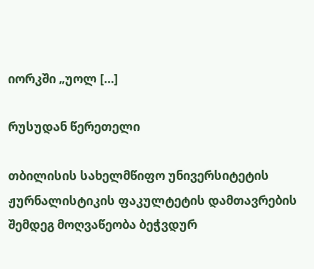იორკში „უოლ […]

რუსუდან წერეთელი

თბილისის სახელმწიფო უნივერსიტეტის ჟურნალისტიკის ფაკულტეტის დამთავრების შემდეგ მოღვაწეობა ბეჭვდურ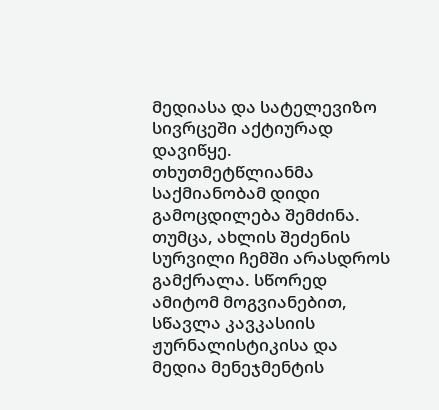მედიასა და სატელევიზო სივრცეში აქტიურად დავიწყე. თხუთმეტწლიანმა საქმიანობამ დიდი გამოცდილება შემძინა. თუმცა, ახლის შეძენის სურვილი ჩემში არასდროს გამქრალა. სწორედ ამიტომ მოგვიანებით, სწავლა კავკასიის ჟურნალისტიკისა და მედია მენეჯმენტის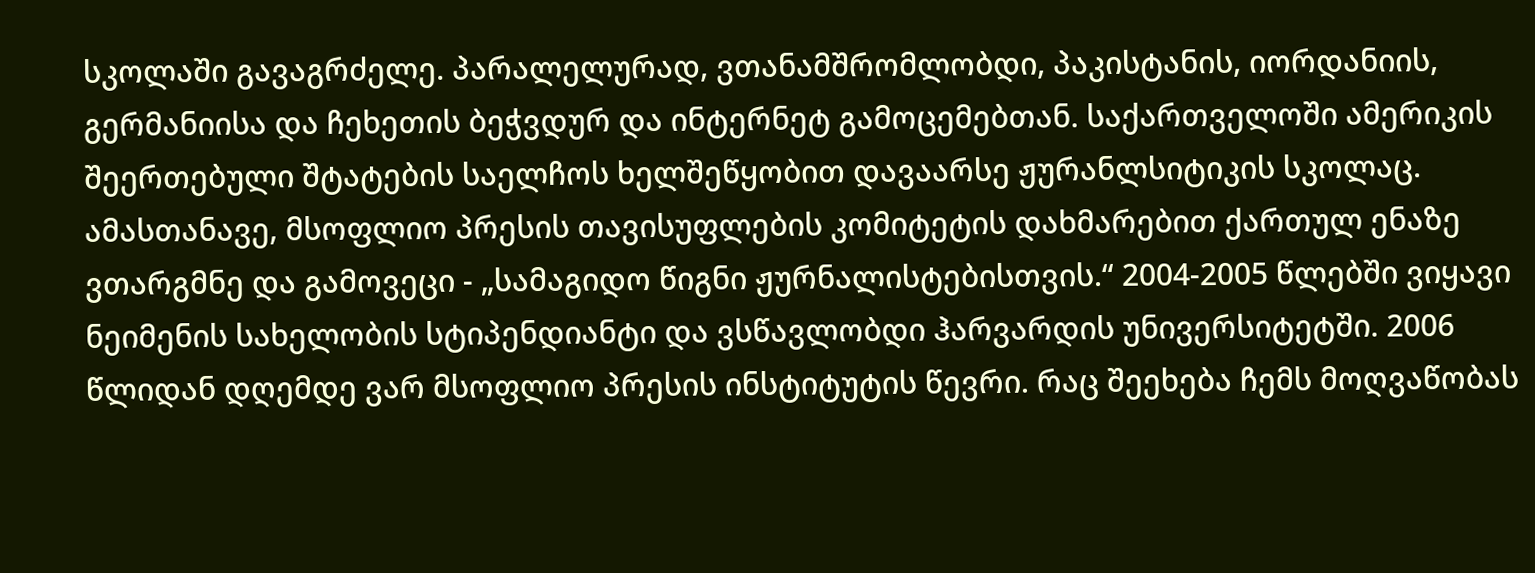სკოლაში გავაგრძელე. პარალელურად, ვთანამშრომლობდი, პაკისტანის, იორდანიის, გერმანიისა და ჩეხეთის ბეჭვდურ და ინტერნეტ გამოცემებთან. საქართველოში ამერიკის შეერთებული შტატების საელჩოს ხელშეწყობით დავაარსე ჟურანლსიტიკის სკოლაც. ამასთანავე, მსოფლიო პრესის თავისუფლების კომიტეტის დახმარებით ქართულ ენაზე ვთარგმნე და გამოვეცი - „სამაგიდო წიგნი ჟურნალისტებისთვის.“ 2004-2005 წლებში ვიყავი ნეიმენის სახელობის სტიპენდიანტი და ვსწავლობდი ჰარვარდის უნივერსიტეტში. 2006 წლიდან დღემდე ვარ მსოფლიო პრესის ინსტიტუტის წევრი. რაც შეეხება ჩემს მოღვაწობას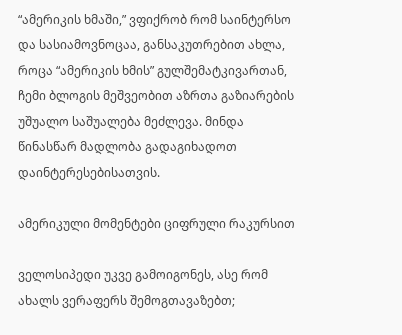“ამერიკის ხმაში,” ვფიქრობ რომ საინტერსო და სასიამოვნოცაა, განსაკუთრებით ახლა, როცა “ამერიკის ხმის” გულშემატკივართან, ჩემი ბლოგის მეშვეობით აზრთა გაზიარების უშუალო საშუალება მეძლევა. მინდა წინასწარ მადლობა გადაგიხადოთ დაინტერესებისათვის.

ამერიკული მომენტები ციფრული რაკურსით

ველოსიპედი უკვე გამოიგონეს, ასე რომ ახალს ვერაფერს შემოგთავაზებთ;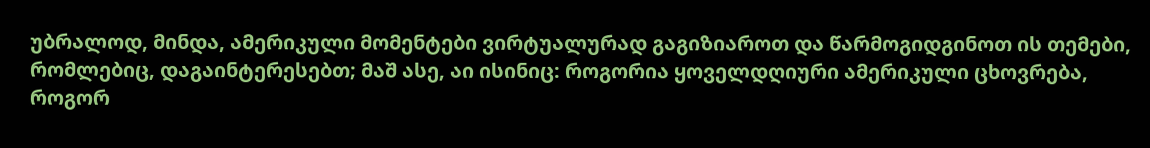უბრალოდ, მინდა, ამერიკული მომენტები ვირტუალურად გაგიზიაროთ და წარმოგიდგინოთ ის თემები, რომლებიც, დაგაინტერესებთ; მაშ ასე, აი ისინიც: როგორია ყოველდღიური ამერიკული ცხოვრება, როგორ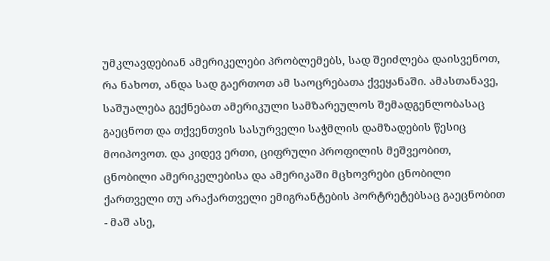უმკლავდებიან ამერიკელები პრობლემებს, სად შეიძლება დაისვენოთ, რა ნახოთ, ანდა სად გაერთოთ ამ საოცრებათა ქვეყანაში. ამასთანავე, საშუალება გექნებათ ამერიკული სამზარეულოს შემადგენლობასაც გაეცნოთ და თქვენთვის სასურველი საჭმლის დამზადების წესიც მოიპოვოთ. და კიდევ ერთი, ციფრული პროფილის მეშვეობით, ცნობილი ამერიკელებისა და ამერიკაში მცხოვრები ცნობილი ქართველი თუ არაქართველი ემიგრანტების პორტრეტებსაც გაეცნობით - მაშ ასე,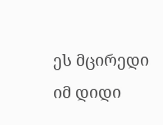ეს მცირედი იმ დიდი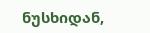ნუსხიდან,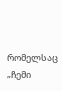რომელსაც „ჩემი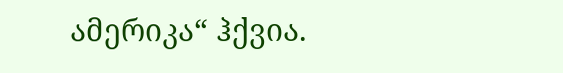ამერიკა“ ჰქვია.